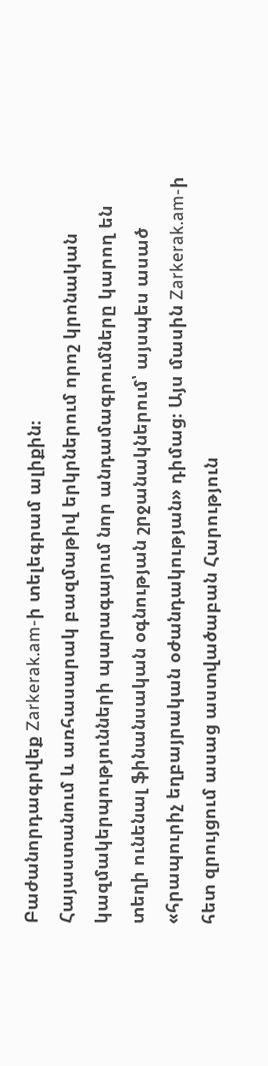Բաժանորդագրվեք Zarkerak.am-ի տելեգրամ ալիքին։
Հայաստանում և առհասարակ բազմաթիվ երկրներում որոշ կրոնական կազմակերպությունների պարագայում նոր անդամագրումները կարող են տեղի ունենալ ֆինանսական օգնության շրջանակներում՝ այսպես ասած «հրապուրիչ եղբայրական օժանդակության» դիմաց։ Այս մասին Zarkerak.am-ի հետ զրույցում ասաց աստվածաբան Հարություն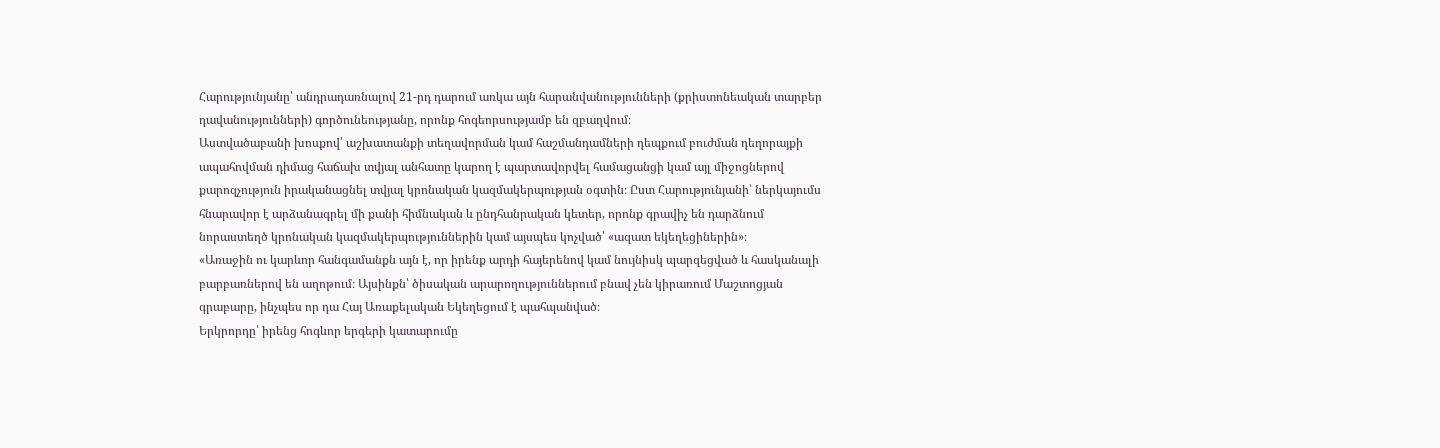Հարությունյանը՝ անդրադառնալով 21-րդ դարում առկա այն հարանվանությունների (քրիստոնեական տարբեր դավանությունների) գործունեությանը, որոնք հոգեորսությամբ են զբաղվում։
Աստվածաբանի խոսքով՝ աշխատանքի տեղավորման կամ հաշմանդամների դեպքում բուժման դեղորայքի ապահովման դիմաց հաճախ տվյալ անհատը կարող է պարտավորվել համացանցի կամ այլ միջոցներով քարոզչություն իրականացնել տվյալ կրոնական կազմակերպության օգտին։ Ըստ Հարությունյանի՝ ներկայումս հնարավոր է արձանագրել մի քանի հիմնական և ընդհանրական կետեր, որոնք գրավիչ են դարձնում նորաստեղծ կրոնական կազմակերպություններին կամ այսպես կոչված՝ «ազատ եկեղեցիներին»։
«Առաջին ու կարևոր հանգամանքն այն է, որ իրենք արդի հայերենով կամ նույնիսկ պարզեցված և հասկանալի բարբառներով են աղոթում։ Այսինքն՝ ծիսական արարողություններում բնավ չեն կիրառում Մաշտոցյան գրաբարը, ինչպես որ դա Հայ Առաքելական Եկեղեցում է պահպանված։
Երկրորդը՝ իրենց հոգևոր երգերի կատարումը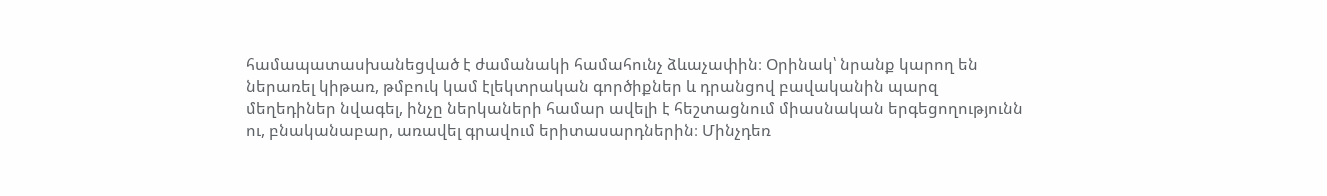համապատասխանեցված է ժամանակի համահունչ ձևաչափին։ Օրինակ՝ նրանք կարող են ներառել կիթառ, թմբուկ կամ էլեկտրական գործիքներ և դրանցով բավականին պարզ մեղեդիներ նվագել, ինչը ներկաների համար ավելի է հեշտացնում միասնական երգեցողությունն ու, բնականաբար, առավել գրավում երիտասարդներին։ Մինչդեռ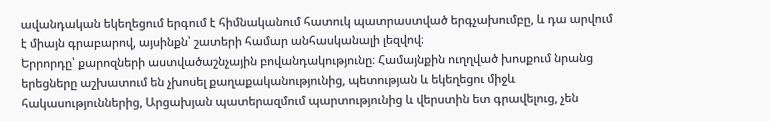ավանդական եկեղեցում երգում է հիմնականում հատուկ պատրաստված երգչախումբը, և դա արվում է միայն գրաբարով, այսինքն՝ շատերի համար անհասկանալի լեզվով։
Երրորդը՝ քարոզների աստվածաշնչային բովանդակությունը։ Համայնքին ուղղված խոսքում նրանց երեցները աշխատում են չխոսել քաղաքականությունից, պետության և եկեղեցու միջև հակասություններից, Արցախյան պատերազմում պարտությունից և վերստին ետ գրավելուց, չեն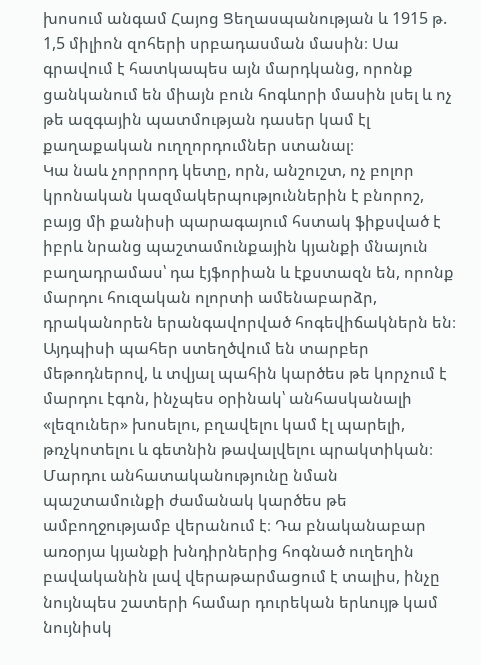խոսում անգամ Հայոց Ցեղասպանության և 1915 թ. 1,5 միլիոն զոհերի սրբադասման մասին։ Սա գրավում է հատկապես այն մարդկանց, որոնք ցանկանում են միայն բուն հոգևորի մասին լսել և ոչ թե ազգային պատմության դասեր կամ էլ քաղաքական ուղղորդումներ ստանալ։
Կա նաև չորրորդ կետը, որն, անշուշտ, ոչ բոլոր կրոնական կազմակերպություններին է բնորոշ, բայց մի քանիսի պարագայում հստակ ֆիքսված է իբրև նրանց պաշտամունքային կյանքի մնայուն բաղադրամաս՝ դա էյֆորիան և էքստազն են, որոնք մարդու հուզական ոլորտի ամենաբարձր, դրականորեն երանգավորված հոգեվիճակներն են։ Այդպիսի պահեր ստեղծվում են տարբեր մեթոդներով, և տվյալ պահին կարծես թե կորչում է մարդու էգոն, ինչպես օրինակ՝ անհասկանալի «լեզուներ» խոսելու, բղավելու կամ էլ պարելի, թռչկոտելու և գետնին թավալվելու պրակտիկան։ Մարդու անհատականությունը նման պաշտամունքի ժամանակ կարծես թե ամբողջությամբ վերանում է։ Դա բնականաբար առօրյա կյանքի խնդիրներից հոգնած ուղեղին բավականին լավ վերաթարմացում է տալիս, ինչը նույնպես շատերի համար դուրեկան երևույթ կամ նույնիսկ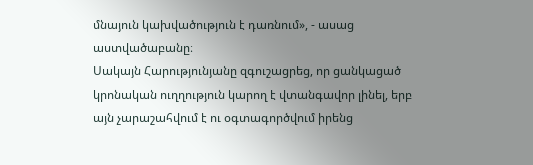մնայուն կախվածություն է դառնում», - ասաց աստվածաբանը։
Սակայն Հարությունյանը զգուշացրեց, որ ցանկացած կրոնական ուղղություն կարող է վտանգավոր լինել, երբ այն չարաշահվում է ու օգտագործվում իրենց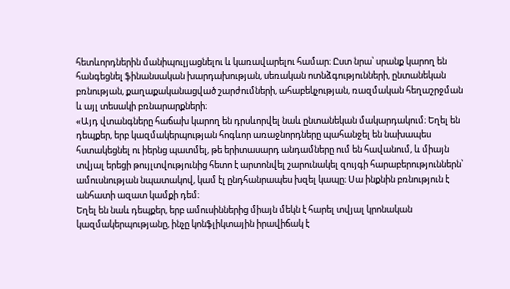հետևորդներին մանիպուլյացնելու և կառավարելու համար։ Ըստ նրա՝ սրանք կարող են հանգեցնել ֆինանսական խարդախության, սեռական ոտնձգությունների, ընտանեկան բռնության, քաղաքականացված շարժումների, ահաբեկչության, ռազմական հեղաշրջման և այլ տեսակի բռնարարքների։
«Այդ վտանգները հաճախ կարող են դրսևորվել նաև ընտանեկան մակարդակում։ Եղել են դեպքեր, երբ կազմակերպության հոգևոր առաջնորդները պահանջել են նախապես հստակեցնել ու իերնց պատմել, թե երիտասարդ անդամները ում են հավանում, և միայն տվյալ երեցի թույլտվությունից հետո է արտոնվել շարունակել զույգի հարաբերություններն՝ ամուսնության նպատակով, կամ էլ ընդհանրապես խզել կապը։ Սա ինքնին բռնություն է անհատի ազատ կամքի դեմ։
Եղել են նաև դեպքեր, երբ ամուսիններից միայն մեկն է հարել տվյալ կրոնական կազմակերպությանը, ինչը կոնֆլիկտային իրավիճակ է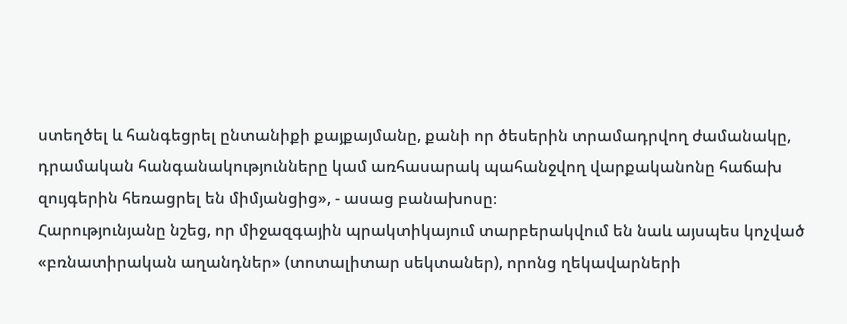ստեղծել և հանգեցրել ընտանիքի քայքայմանը, քանի որ ծեսերին տրամադրվող ժամանակը, դրամական հանգանակությունները կամ առհասարակ պահանջվող վարքականոնը հաճախ զույգերին հեռացրել են միմյանցից», - ասաց բանախոսը։
Հարությունյանը նշեց, որ միջազգային պրակտիկայում տարբերակվում են նաև այսպես կոչված «բռնատիրական աղանդներ» (տոտալիտար սեկտաներ), որոնց ղեկավարների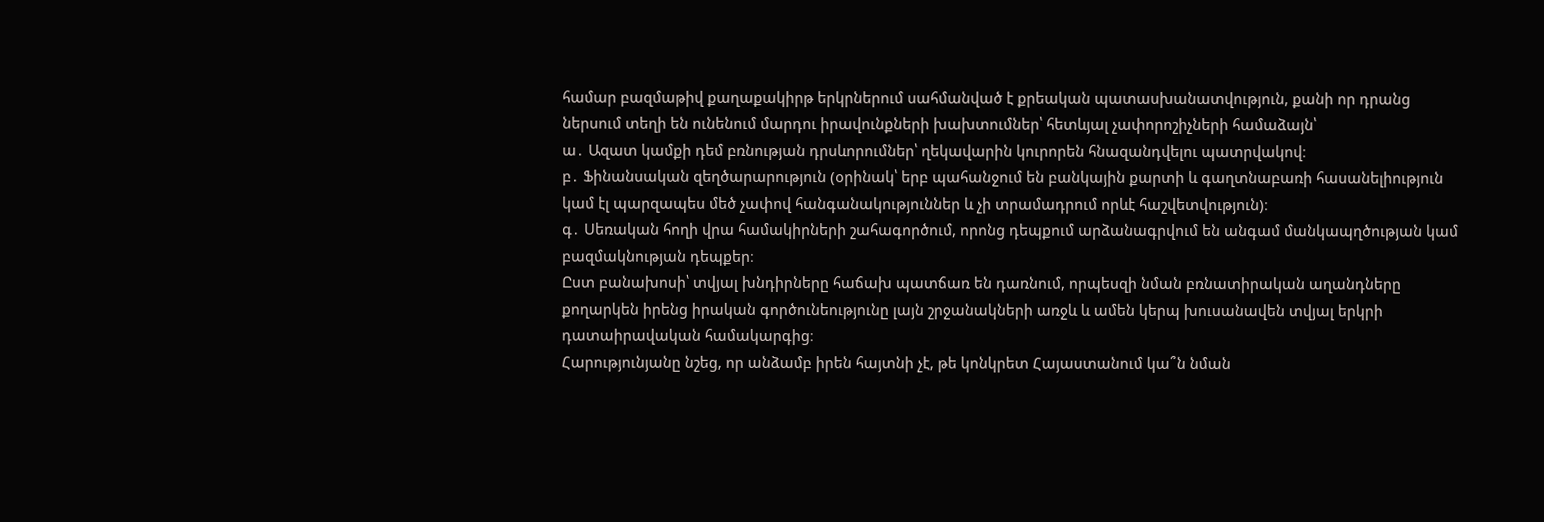համար բազմաթիվ քաղաքակիրթ երկրներում սահմանված է քրեական պատասխանատվություն, քանի որ դրանց ներսում տեղի են ունենում մարդու իրավունքների խախտումներ՝ հետևյալ չափորոշիչների համաձայն՝
ա․ Ազատ կամքի դեմ բռնության դրսևորումներ՝ ղեկավարին կուրորեն հնազանդվելու պատրվակով։
բ․ Ֆինանսական զեղծարարություն (օրինակ՝ երբ պահանջում են բանկային քարտի և գաղտնաբառի հասանելիություն կամ էլ պարզապես մեծ չափով հանգանակություններ և չի տրամադրում որևէ հաշվետվություն)։
գ․ Սեռական հողի վրա համակիրների շահագործում, որոնց դեպքում արձանագրվում են անգամ մանկապղծության կամ բազմակնության դեպքեր։
Ըստ բանախոսի՝ տվյալ խնդիրները հաճախ պատճառ են դառնում, որպեսզի նման բռնատիրական աղանդները քողարկեն իրենց իրական գործունեությունը լայն շրջանակների առջև և ամեն կերպ խուսանավեն տվյալ երկրի դատաիրավական համակարգից։
Հարությունյանը նշեց, որ անձամբ իրեն հայտնի չէ, թե կոնկրետ Հայաստանում կա՞ն նման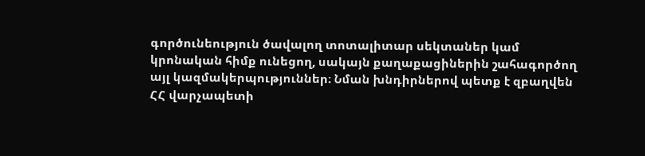գործունեություն ծավալող տոտալիտար սեկտաներ կամ կրոնական հիմք ունեցող, սակայն քաղաքացիներին շահագործող այլ կազմակերպություններ։ Նման խնդիրներով պետք է զբաղվեն ՀՀ վարչապետի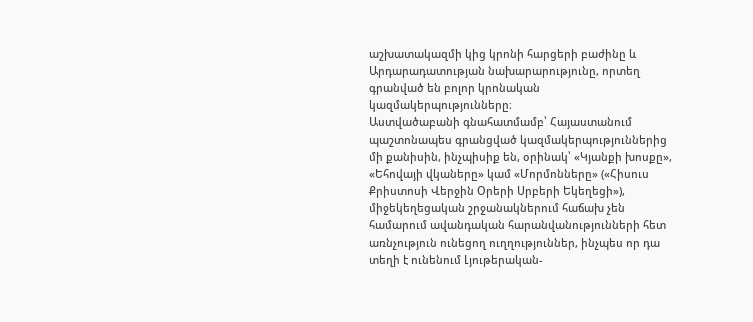աշխատակազմի կից կրոնի հարցերի բաժինը և Արդարադատության նախարարությունը, որտեղ գրանված են բոլոր կրոնական կազմակերպությունները։
Աստվածաբանի գնահատմամբ՝ Հայաստանում պաշտոնապես գրանցված կազմակերպություններից մի քանիսին, ինչպիսիք են, օրինակ՝ «Կյանքի խոսքը», «Եհովայի վկաները» կամ «Մորմոնները» («Հիսուս Քրիստոսի Վերջին Օրերի Սրբերի Եկեղեցի»), միջեկեղեցական շրջանակներում հաճախ չեն համարում ավանդական հարանվանությունների հետ առնչություն ունեցող ուղղություններ, ինչպես որ դա տեղի է ունենում Լյութերական-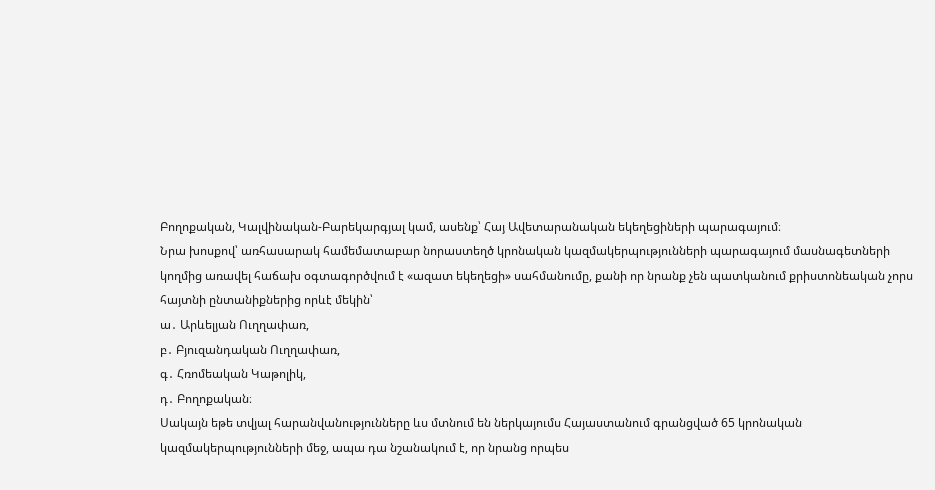Բողոքական, Կալվինական-Բարեկարգյալ կամ, ասենք՝ Հայ Ավետարանական եկեղեցիների պարագայում։
Նրա խոսքով՝ առհասարակ համեմատաբար նորաստեղծ կրոնական կազմակերպությունների պարագայում մասնագետների կողմից առավել հաճախ օգտագործվում է «ազատ եկեղեցի» սահմանումը, քանի որ նրանք չեն պատկանում քրիստոնեական չորս հայտնի ընտանիքներից որևէ մեկին՝
ա․ Արևելյան Ուղղափառ,
բ․ Բյուզանդական Ուղղափառ,
գ․ Հռոմեական Կաթոլիկ,
դ․ Բողոքական։
Սակայն եթե տվյալ հարանվանությունները ևս մտնում են ներկայումս Հայաստանում գրանցված 65 կրոնական կազմակերպությունների մեջ, ապա դա նշանակում է, որ նրանց որպես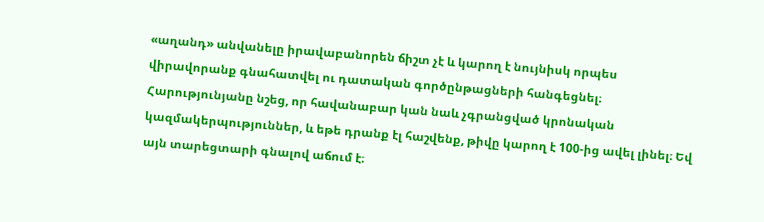«աղանդ» անվանելը իրավաբանորեն ճիշտ չէ և կարող է նույնիսկ որպես վիրավորանք գնահատվել ու դատական գործընթացների հանգեցնել։ Հարությունյանը նշեց, որ հավանաբար կան նաև չգրանցված կրոնական կազմակերպություններ, և եթե դրանք էլ հաշվենք, թիվը կարող է 100-ից ավել լինել։ Եվ այն տարեցտարի գնալով աճում է։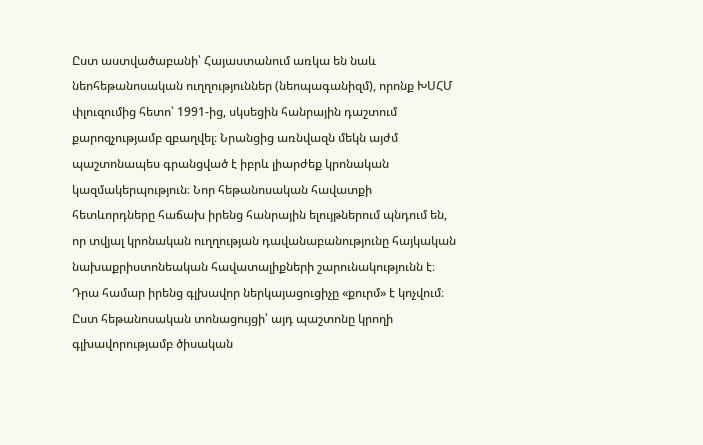Ըստ աստվածաբանի՝ Հայաստանում առկա են նաև նեոհեթանոսական ուղղություններ (նեոպագանիզմ), որոնք ԽՍՀՄ փլուզումից հետո՝ 1991-ից, սկսեցին հանրային դաշտում քարոզչությամբ զբաղվել։ Նրանցից առնվազն մեկն այժմ պաշտոնապես գրանցված է իբրև լիարժեք կրոնական կազմակերպություն։ Նոր հեթանոսական հավատքի հետևորդները հաճախ իրենց հանրային ելույթներում պնդում են, որ տվյալ կրոնական ուղղության դավանաբանությունը հայկական նախաքրիստոնեական հավատալիքների շարունակությունն է։ Դրա համար իրենց գլխավոր ներկայացուցիչը «քուրմ» է կոչվում։ Ըստ հեթանոսական տոնացույցի՝ այդ պաշտոնը կրողի գլխավորությամբ ծիսական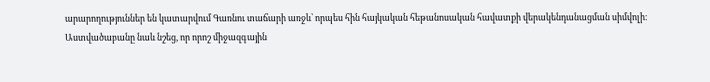արարողություններ են կատարվում Գառնու տաճարի առջև՝ որպես հին հայկական հեթանոսական հավատքի վերակենդանացման սիմվոլի։
Աստվածաբանը նաև նշեց, որ որոշ միջազգային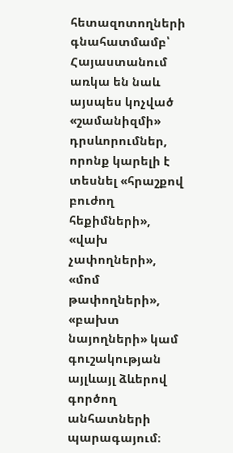հետազոտողների գնահատմամբ՝ Հայաստանում առկա են նաև այսպես կոչված «շամանիզմի» դրսևորումներ, որոնք կարելի է տեսնել «հրաշքով բուժող հեքիմների», «վախ չափողների», «մոմ թափողների», «բախտ նայողների» կամ գուշակության այլևայլ ձևերով գործող անհատների պարագայում։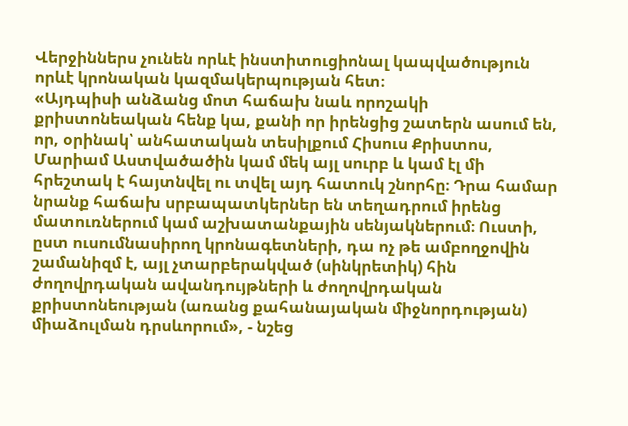Վերջիններս չունեն որևէ ինստիտուցիոնալ կապվածություն որևէ կրոնական կազմակերպության հետ։
«Այդպիսի անձանց մոտ հաճախ նաև որոշակի քրիստոնեական հենք կա, քանի որ իրենցից շատերն ասում են, որ, օրինակ՝ անհատական տեսիլքում Հիսուս Քրիստոս, Մարիամ Աստվածածին կամ մեկ այլ սուրբ և կամ էլ մի հրեշտակ է հայտնվել ու տվել այդ հատուկ շնորհը։ Դրա համար նրանք հաճախ սրբապատկերներ են տեղադրում իրենց մատուռներում կամ աշխատանքային սենյակներում։ Ուստի, ըստ ուսումնասիրող կրոնագետների, դա ոչ թե ամբողջովին շամանիզմ է, այլ չտարբերակված (սինկրետիկ) հին ժողովրդական ավանդույթների և ժողովրդական քրիստոնեության (առանց քահանայական միջնորդության) միաձուլման դրսևորում», - նշեց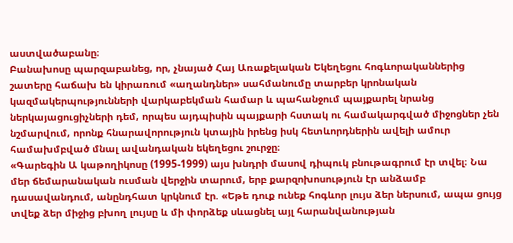աստվածաբանը։
Բանախոսը պարզաբանեց, որ, չնայած Հայ Առաքելական Եկեղեցու հոգևորականներից շատերը հաճախ են կիրառում «աղանդներ» սահմանումը տարբեր կրոնական կազմակերպությունների վարկաբեկման համար և պահանջում պայքարել նրանց ներկայացուցիչների դեմ, որպես այդպիսին պայքարի հստակ ու համակարգված միջոցներ չեն նշմարվում, որոնք հնարավորություն կտային իրենց իսկ հետևորդներին ավելի ամուր համախմբված մնալ ավանդական եկեղեցու շուրջը։
«Գարեգին Ա կաթողիկոսը (1995-1999) այս խնդրի մասով դիպուկ բնութագրում էր տվել։ Նա մեր ճեմարանական ուսման վերջին տարում, երբ քարզոխոսություն էր անձամբ դասավանդում, անընդհատ կրկնում էր. «Եթե դուք ունեք հոգևոր լույս ձեր ներսում, ապա ցույց տվեք ձեր միջից բխող լույսը և մի փորձեք սևացնել այլ հարանվանության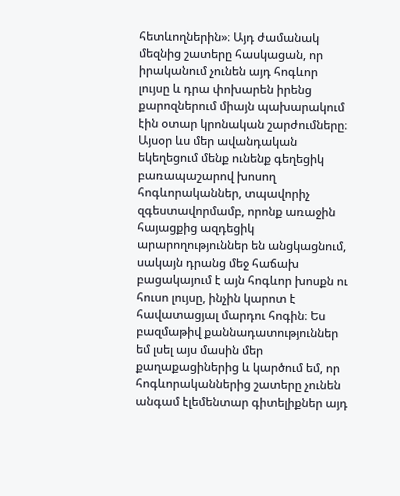հետևողներին»։ Այդ ժամանակ մեզնից շատերը հասկացան, որ իրականում չունեն այդ հոգևոր լույսը և դրա փոխարեն իրենց քարոզներում միայն պախարակում էին օտար կրոնական շարժումները։
Այսօր ևս մեր ավանդական եկեղեցում մենք ունենք գեղեցիկ բառապաշարով խոսող հոգևորականներ, տպավորիչ զգեստավորմամբ, որոնք առաջին հայացքից ազդեցիկ արարողություններ են անցկացնում, սակայն դրանց մեջ հաճախ բացակայում է այն հոգևոր խոսքն ու հուսո լույսը, ինչին կարոտ է հավատացյալ մարդու հոգին։ Ես բազմաթիվ քաննադատություններ եմ լսել այս մասին մեր քաղաքացիներից և կարծում եմ, որ հոգևորականներից շատերը չունեն անգամ էլեմենտար գիտելիքներ այդ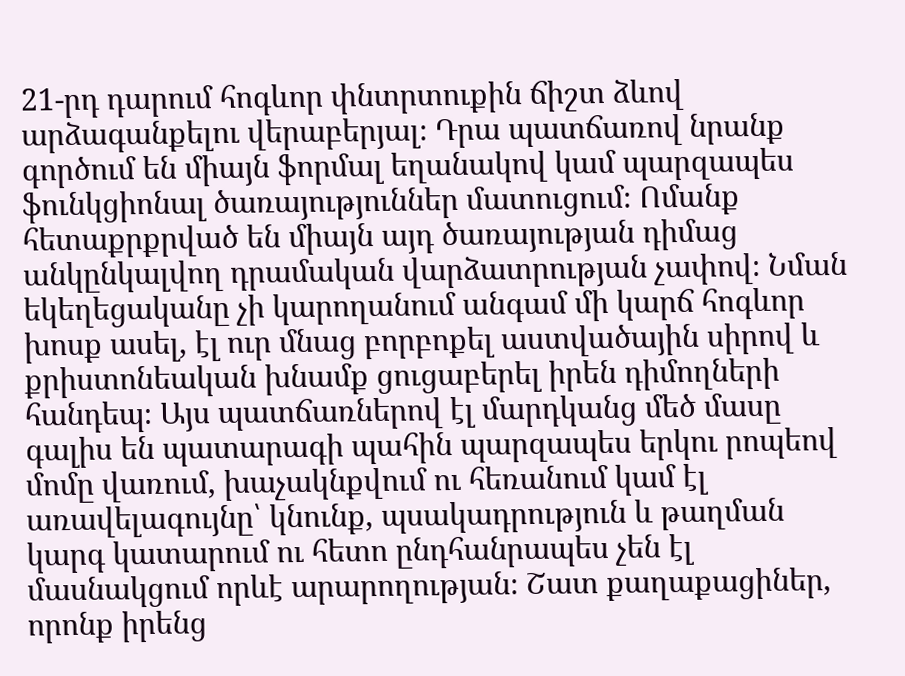21-րդ դարում հոգևոր փնտրտուքին ճիշտ ձևով արձագանքելու վերաբերյալ։ Դրա պատճառով նրանք գործում են միայն ֆորմալ եղանակով կամ պարզապես ֆունկցիոնալ ծառայություններ մատուցում։ Ոմանք հետաքրքրված են միայն այդ ծառայության դիմաց անկընկալվող դրամական վարձատրության չափով։ Նման եկեղեցականը չի կարողանում անգամ մի կարճ հոգևոր խոսք ասել, էլ ուր մնաց բորբոքել աստվածային սիրով և քրիստոնեական խնամք ցուցաբերել իրեն դիմողների հանդեպ։ Այս պատճառներով էլ մարդկանց մեծ մասը գալիս են պատարագի պահին պարզապես երկու րոպեով մոմը վառում, խաչակնքվում ու հեռանում կամ էլ առավելագույնը՝ կնունք, պսակադրություն և թաղման կարգ կատարում ու հետո ընդհանրապես չեն էլ մասնակցում որևէ արարողության։ Շատ քաղաքացիներ, որոնք իրենց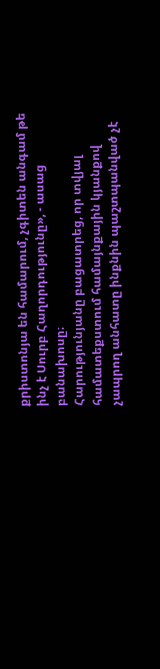քրիստոնյա են համարում, չգիտեն անգամ թե ինչ է Սուրբ Հաղորդությունը», - ասաց բանախոսը։
Հարությունյանը բացատրեց, որ տվյալ համատեքստում համայնքային կյանքով չապրող անհատը ինքնին պաշտպանված չէ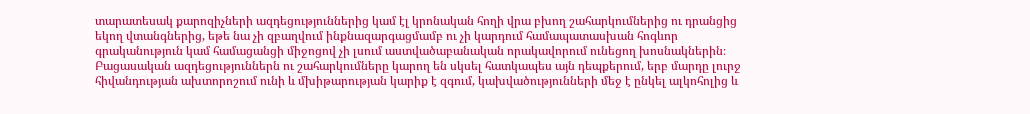տարատեսակ քարոզիչների ազդեցություններից կամ էլ կրոնական հողի վրա բխող շահարկումներից ու դրանցից եկող վտանգներից, եթե նա չի զբաղվում ինքնազարգացմամբ ու չի կարդում համապատասխան հոգևոր գրականություն կամ համացանցի միջոցով չի լսում աստվածաբանական որակավորում ունեցող խոսնակներին։ Բացասական ազդեցություններն ու շահարկումները կարող են սկսել հատկապես այն դեպքերում, երբ մարդը լուրջ հիվանդության ախտորոշում ունի և մխիթարության կարիք է զգում, կախվածությունների մեջ է ընկել ալկոհոլից և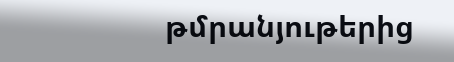թմրանյութերից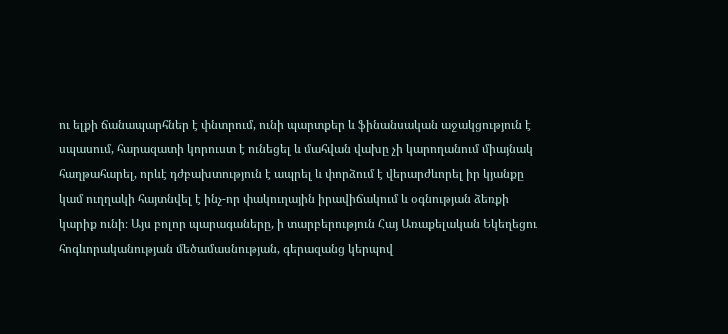ու ելքի ճանապարհներ է փնտրում, ունի պարտքեր և ֆինանսական աջակցություն է սպասում, հարազատի կորուստ է ունեցել և մահվան վախը չի կարողանում միայնակ հաղթահարել, որևէ դժբախտություն է ապրել և փորձում է վերարժևորել իր կյանքը կամ ուղղակի հայտնվել է ինչ-որ փակուղային իրավիճակում և օգնության ձեռքի կարիք ունի։ Այս բոլոր պարագաները, ի տարբերություն Հայ Առաքելական Եկեղեցու հոգևորականության մեծամասնության, գերազանց կերպով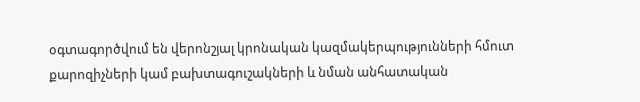օգտագործվում են վերոնշյալ կրոնական կազմակերպությունների հմուտ քարոզիչների կամ բախտագուշակների և նման անհատական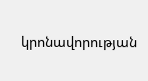կրոնավորության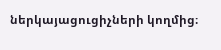ներկայացուցիչների կողմից։